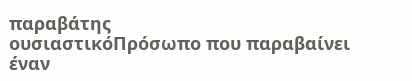παραβάτης
ουσιαστικόΠρόσωπο που παραβαίνει έναν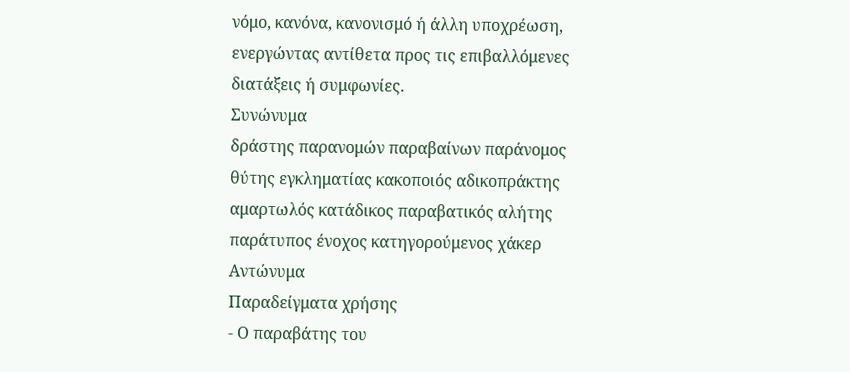νόμο, κανόνα, κανονισμό ή άλλη υποχρέωση, ενεργώντας αντίθετα προς τις επιβαλλόμενες διατάξεις ή συμφωνίες.
Συνώνυμα
δράστης παρανομών παραβαίνων παράνομος θύτης εγκληματίας κακοποιός αδικοπράκτης αμαρτωλός κατάδικος παραβατικός αλήτης παράτυπος ένοχος κατηγορούμενος χάκερ
Αντώνυμα
Παραδείγματα χρήσης
- Ο παραβάτης του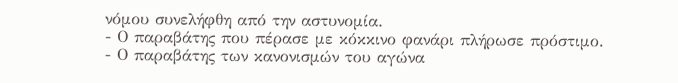νόμου συνελήφθη από την αστυνομία.
- Ο παραβάτης που πέρασε με κόκκινο φανάρι πλήρωσε πρόστιμο.
- Ο παραβάτης των κανονισμών του αγώνα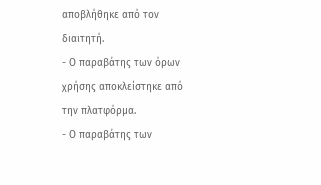αποβλήθηκε από τον διαιτητή.
- Ο παραβάτης των όρων χρήσης αποκλείστηκε από την πλατφόρμα.
- Ο παραβάτης των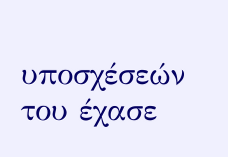υποσχέσεών του έχασε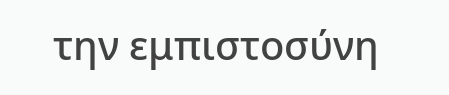την εμπιστοσύνη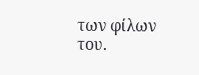των φίλων του.